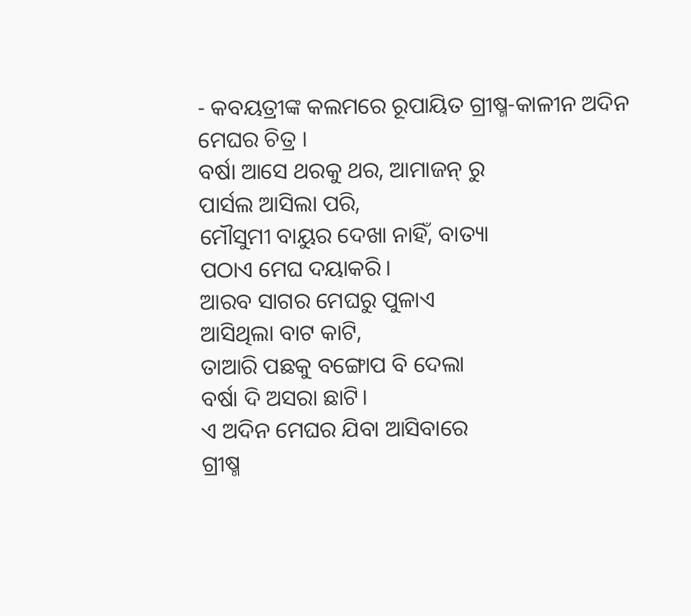- କବୟତ୍ରୀଙ୍କ କଲମରେ ରୂପାୟିତ ଗ୍ରୀଷ୍ମ-କାଳୀନ ଅଦିନ ମେଘର ଚିତ୍ର ।
ବର୍ଷା ଆସେ ଥରକୁ ଥର, ଆମାଜନ୍ ରୁ
ପାର୍ସଲ ଆସିଲା ପରି,
ମୌସୁମୀ ବାୟୁର ଦେଖା ନାହିଁ, ବାତ୍ୟା
ପଠାଏ ମେଘ ଦୟାକରି।
ଆରବ ସାଗର ମେଘରୁ ପୁଳାଏ
ଆସିଥିଲା ବାଟ କାଟି,
ତାଆରି ପଛକୁ ବଙ୍ଗୋପ ବି ଦେଲା
ବର୍ଷା ଦି ଅସରା ଛାଟି।
ଏ ଅଦିନ ମେଘର ଯିବା ଆସିବାରେ
ଗ୍ରୀଷ୍ମ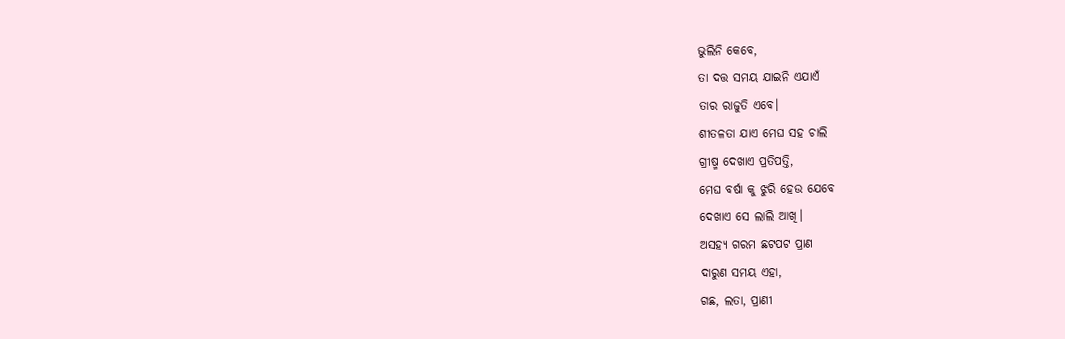ଭୁଲିନି କେବେ,
ତା ଦତ୍ତ ସମୟ ଯାଇନି ଏଯାଏଁ
ତାର ରାଜୁତି ଏବେ।
ଶୀତଳତା ଯାଏ ମେଘ ସହ ଚାଲି
ଗ୍ରୀଷ୍ମ ଦେଖାଏ ପ୍ରତିପତ୍ତି,
ମେଘ ବର୍ଷା କୁ ଝୁରି ହେଉ ଯେବେ
ଦେଖାଏ ସେ ଲାଲି ଆଖି।
ଅସହ୍ୟ ଗରମ ଛଟପଟ ପ୍ରାଣ
ଦାରୁଣ ସମୟ ଏହା,
ଗଛ, ଲତା, ପ୍ରାଣୀ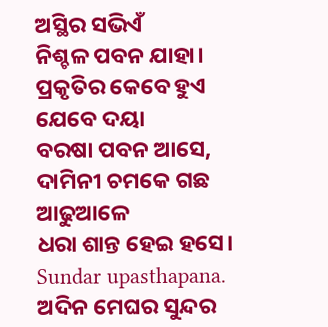ଅସ୍ଥିର ସଭିଏଁ
ନିଶ୍ଚଳ ପବନ ଯାହା।
ପ୍ରକୃତିର କେବେ ହୁଏ ଯେବେ ଦୟା
ବରଷା ପବନ ଆସେ,
ଦାମିନୀ ଚମକେ ଗଛ ଆଢୁଆଳେ
ଧରା ଶାନ୍ତ ହେଇ ହସେ।
Sundar upasthapana.
ଅଦିନ ମେଘର ସୁନ୍ଦର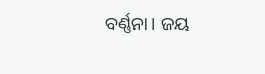ବର୍ଣ୍ଣନା। ଜୟ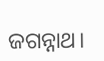ଜଗନ୍ନାଥ।